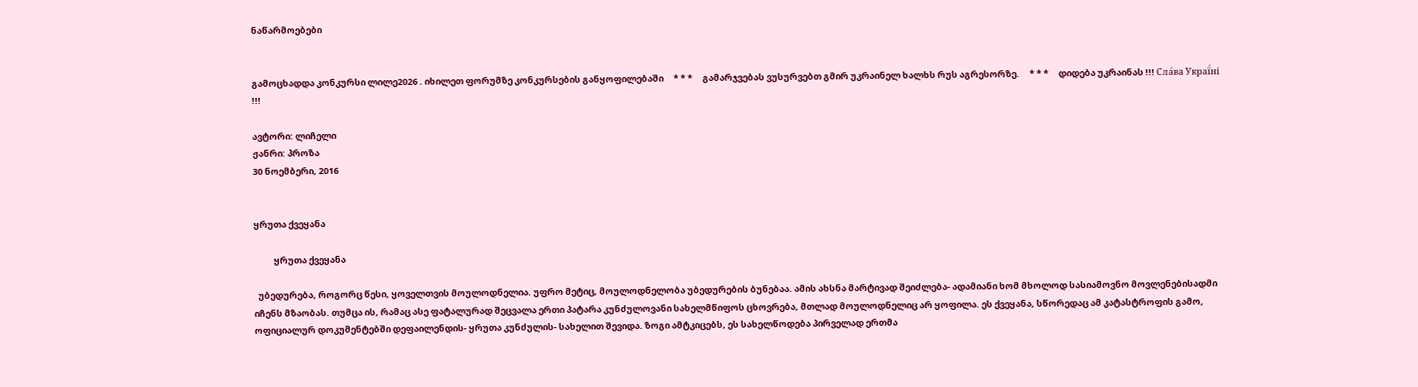ნაწარმოებები


გამოცხადდა კონკურსი ლილე2026 . იხილეთ ფორუმზე კონკურსების განყოფილებაში     * * *     გამარჯვებას ვუსურვებთ გმირ უკრაინელ ხალხს რუს აგრესორზე.     * * *     დიდება უკრაინას !!! Сла́ва Украї́ні !!!

ავტორი: ლიჩელი
ჟანრი: პროზა
30 ნოემბერი, 2016


ყრუთა ქვეყანა

          ყრუთა ქვეყანა

  უბედურება, როგორც წესი, ყოველთვის მოულოდნელია. უფრო მეტიც, მოულოდნელობა უბედურების ბუნებაა. ამის ახსნა მარტივად შეიძლება- ადამიანი ხომ მხოლოდ სასიამოვნო მოვლენებისადმი იჩენს მზაობას. თუმცა ის, რამაც ასე ფატალურად შეცვალა ერთი პატარა კუნძულოვანი სახელმწიფოს ცხოვრება, მთლად მოულოდნელიც არ ყოფილა. ეს ქვეყანა, სწორედაც ამ კატასტროფის გამო, ოფიციალურ დოკუმენტებში დეფაილენდის- ყრუთა კუნძულის- სახელით შევიდა. ზოგი ამტკიცებს, ეს სახელწოდება პირველად ერთმა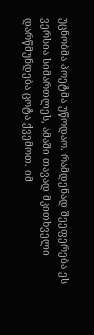უცნობმა პოეტმა უწოდაო. რამდენად შეეფერება ეს ვერსია სიმართლეს, ამაში თავად მკითხველი დარწმუნდება ცოტა ქვემოთ. იმ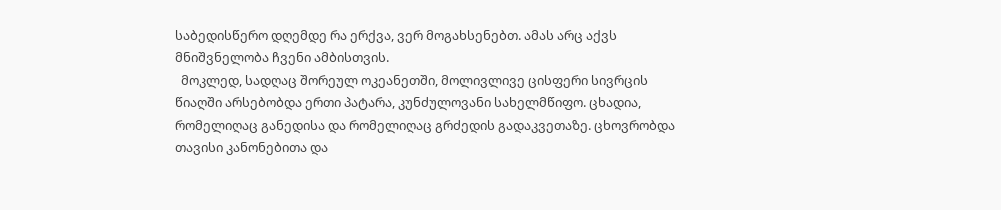საბედისწერო დღემდე რა ერქვა, ვერ მოგახსენებთ. ამას არც აქვს მნიშვნელობა ჩვენი ამბისთვის.
  მოკლედ, სადღაც შორეულ ოკეანეთში, მოლივლივე ცისფერი სივრცის წიაღში არსებობდა ერთი პატარა, კუნძულოვანი სახელმწიფო. ცხადია, რომელიღაც განედისა და რომელიღაც გრძედის გადაკვეთაზე. ცხოვრობდა თავისი კანონებითა და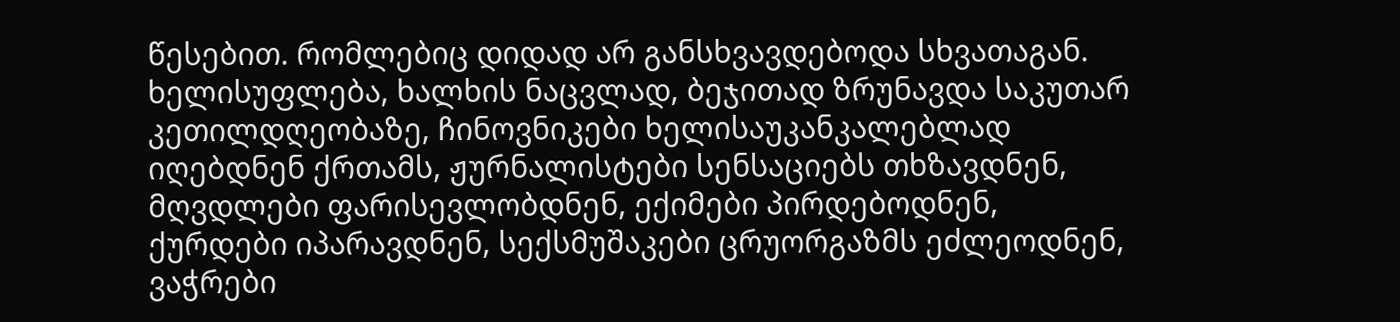წესებით. რომლებიც დიდად არ განსხვავდებოდა სხვათაგან. ხელისუფლება, ხალხის ნაცვლად, ბეჯითად ზრუნავდა საკუთარ კეთილდღეობაზე, ჩინოვნიკები ხელისაუკანკალებლად იღებდნენ ქრთამს, ჟურნალისტები სენსაციებს თხზავდნენ, მღვდლები ფარისევლობდნენ, ექიმები პირდებოდნენ,  ქურდები იპარავდნენ, სექსმუშაკები ცრუორგაზმს ეძლეოდნენ, ვაჭრები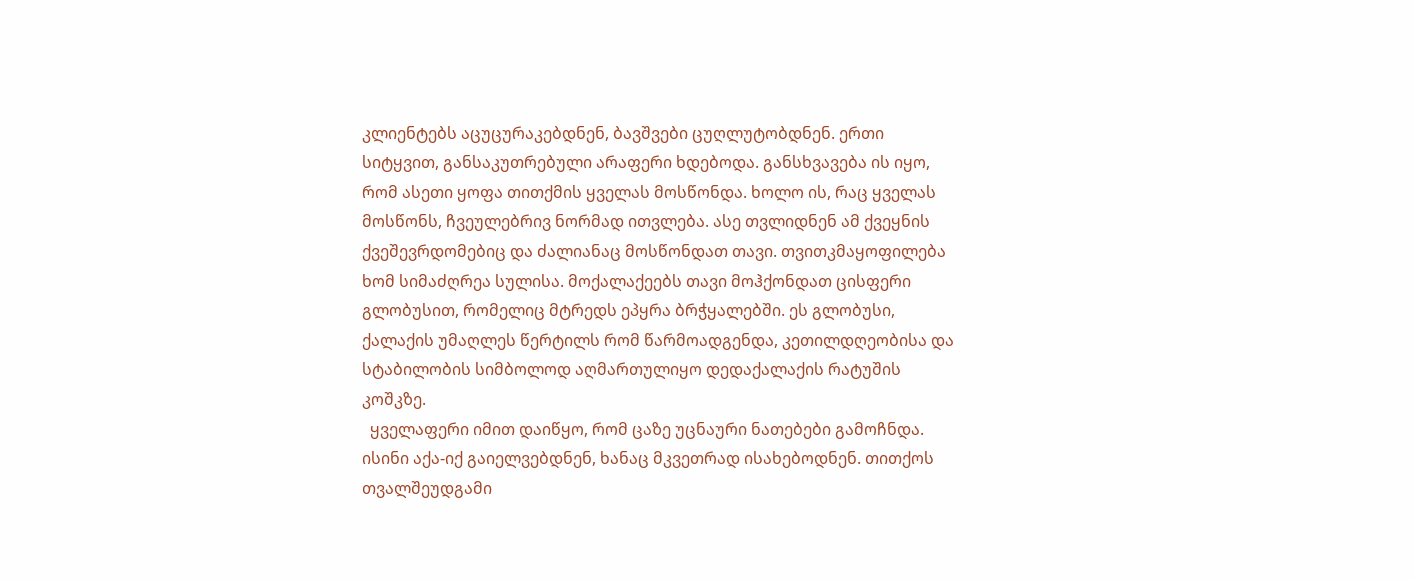კლიენტებს აცუცურაკებდნენ, ბავშვები ცუღლუტობდნენ. ერთი სიტყვით, განსაკუთრებული არაფერი ხდებოდა. განსხვავება ის იყო, რომ ასეთი ყოფა თითქმის ყველას მოსწონდა. ხოლო ის, რაც ყველას მოსწონს, ჩვეულებრივ ნორმად ითვლება. ასე თვლიდნენ ამ ქვეყნის ქვეშევრდომებიც და ძალიანაც მოსწონდათ თავი. თვითკმაყოფილება ხომ სიმაძღრეა სულისა. მოქალაქეებს თავი მოჰქონდათ ცისფერი გლობუსით, რომელიც მტრედს ეპყრა ბრჭყალებში. ეს გლობუსი, ქალაქის უმაღლეს წერტილს რომ წარმოადგენდა, კეთილდღეობისა და სტაბილობის სიმბოლოდ აღმართულიყო დედაქალაქის რატუშის კოშკზე.
  ყველაფერი იმით დაიწყო, რომ ცაზე უცნაური ნათებები გამოჩნდა. ისინი აქა-იქ გაიელვებდნენ, ხანაც მკვეთრად ისახებოდნენ. თითქოს თვალშეუდგამი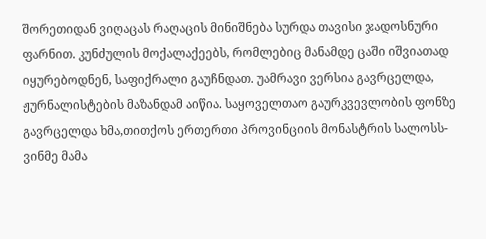შორეთიდან ვიღაცას რაღაცის მინიშნება სურდა თავისი ჯადოსნური ფარნით. კუნძულის მოქალაქეებს, რომლებიც მანამდე ცაში იშვიათად იყურებოდნენ, საფიქრალი გაუჩნდათ. უამრავი ვერსია გავრცელდა, ჟურნალისტების მაზანდამ აიწია. საყოველთაო გაურკვევლობის ფონზე გავრცელდა ხმა,თითქოს ერთერთი პროვინციის მონასტრის სალოსს- ვინმე მამა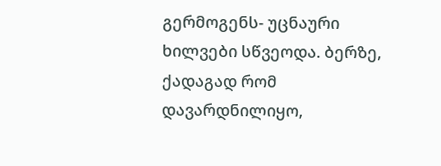გერმოგენს- უცნაური ხილვები სწვეოდა. ბერზე, ქადაგად რომ დავარდნილიყო,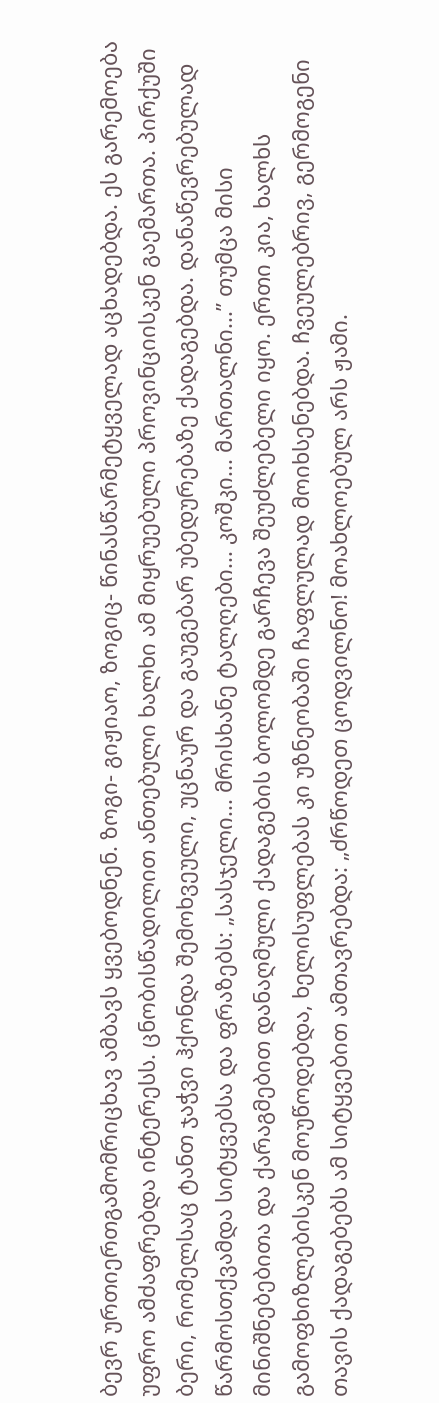ბევრ ურთიერთგამომრიცხავ ამბავს ყვებოდნენ. ზოგი- გიჟიაო, ზოგიც- წინასწარმეტყველად აცხადებდა. ეს გარემოება უფრო ამძაფრებდა ინტერესს. ცნობისწადილით ანთებული ხალხი ამ მიყრუებული პროვინციისკენ გაემართა. პირქუში ბერი, რომელსაც ტანთ ჯაჭვი ჰქონდა შემოხვეული, უცნაურ და გაუგებარ უბედურებაზე ქადაგებდა. დანაწევრებულად წარმოსთქვამდა სიტყვებსა და ფრაზებს: „სასჯელი... მრისხანე ტალღები... კოშკი... მართალნი...” თუმცა მისი მინიშნებებითა და ქარაგმებით დანაღმული ქადაგების ბოლომდე გარჩევა შეუძლებელი იყო. ერთი კია, ხალხს გამოფხიზლებისკენ მოუწოდებდა, ხელისუფლებას კი უზნეობაში ჩაფლულად მოიხსენებდა. ჩვეულებრივ, გერმოგენი თავის ქადაგებებს ამ სიტყვებით ამთავრებდა: „ძრწოდეთ ცოდვილნო! მოახლოებულ არს ჟამი.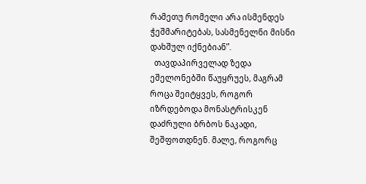რამეთუ რომელი არა ისმენდეს ჭეშმარიტებას, სასმენელნი მისნი დახშულ იქნებიან”.
  თავდაპირველად ზედა ეშელონებში წაუყრუეს, მაგრამ როცა შეიტყვეს, როგორ იზრდებოდა მონასტრისკენ დაძრული ბრბოს ნაკადი, შეშფოთდნენ. მალე, როგორც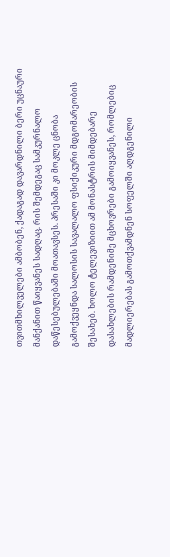თვითმხილველები ამბობენ, ქადაგად დავარდნილი ბერი უცნაური მანქანით წაიყვანეს სადღაც. რის შემდეგაც სამკურნალო დაწესებულებაში მოათავსეს. პრესაში კი მოკლე ცნობა გამოქვეყნდა სალოსის სავალალო ფსიქიკური მდგომარეობის შესახებ. ხოლო ტელევიზიით ამ მონასტრის მიმდებარე დასახლების რამდენიმე მცხოვრები გამოიყვანეს, რომლებიც მადლიერებას გამოთქვამდნენ სოფელში აღდგენილი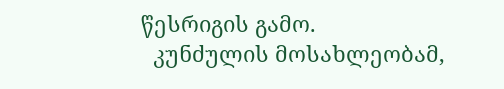წესრიგის გამო.
  კუნძულის მოსახლეობამ,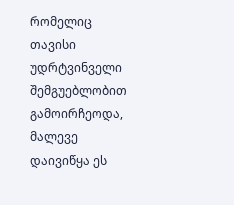რომელიც თავისი უდრტვინველი შემგუებლობით გამოირჩეოდა, მალევე დაივიწყა ეს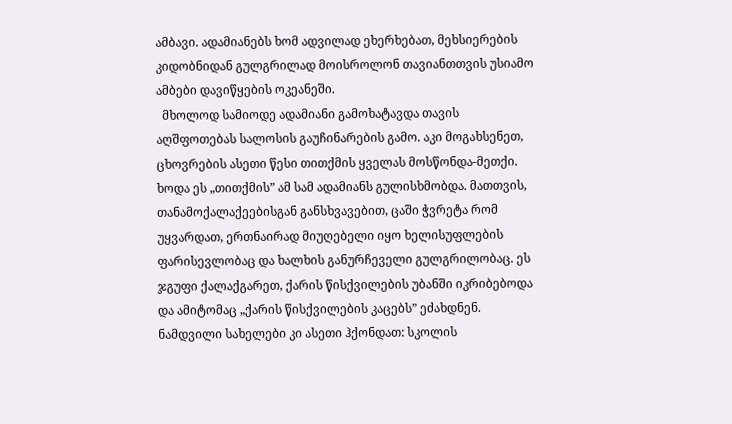ამბავი. ადამიანებს ხომ ადვილად ეხერხებათ, მეხსიერების კიდობნიდან გულგრილად მოისროლონ თავიანთთვის უსიამო ამბები დავიწყების ოკეანეში.
  მხოლოდ სამიოდე ადამიანი გამოხატავდა თავის აღშფოთებას სალოსის გაუჩინარების გამო. აკი მოგახსენეთ, ცხოვრების ასეთი წესი თითქმის ყველას მოსწონდა-მეთქი. ხოდა ეს „თითქმის” ამ სამ ადამიანს გულისხმობდა. მათთვის, თანამოქალაქეებისგან განსხვავებით, ცაში ჭვრეტა რომ უყვარდათ, ერთნაირად მიუღებელი იყო ხელისუფლების ფარისევლობაც და ხალხის განურჩეველი გულგრილობაც. ეს ჯგუფი ქალაქგარეთ, ქარის წისქვილების უბანში იკრიბებოდა და ამიტომაც „ქარის წისქვილების კაცებს” ეძახდნენ. ნამდვილი სახელები კი ასეთი ჰქონდათ: სკოლის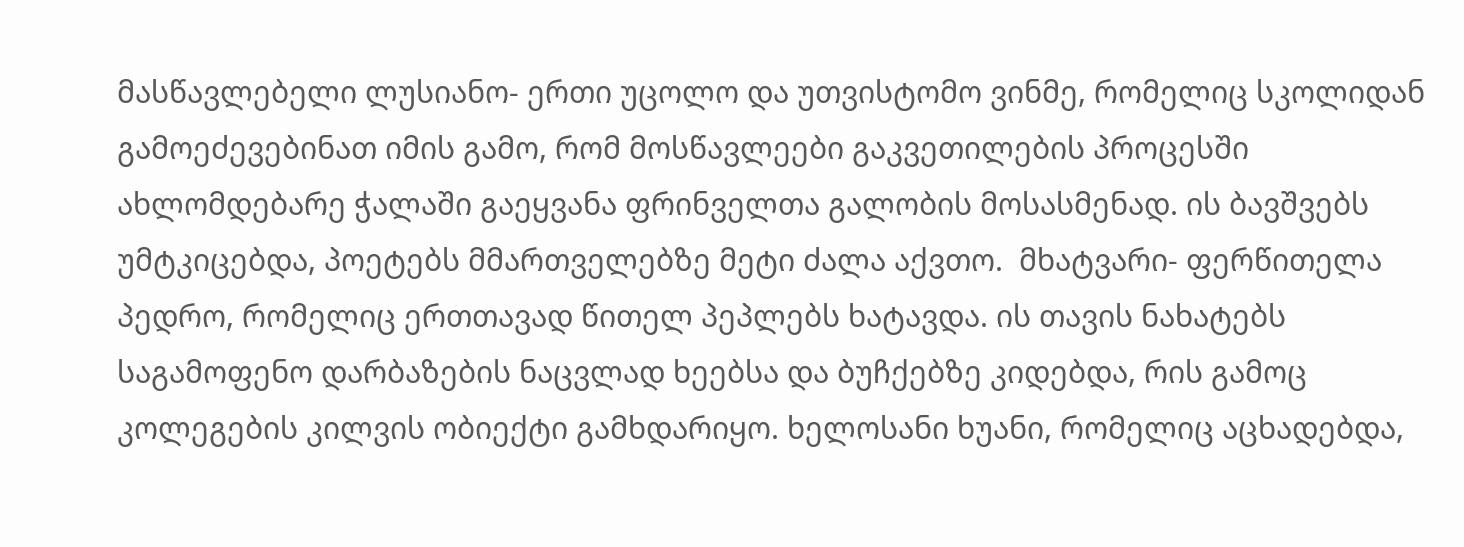მასწავლებელი ლუსიანო- ერთი უცოლო და უთვისტომო ვინმე, რომელიც სკოლიდან გამოეძევებინათ იმის გამო, რომ მოსწავლეები გაკვეთილების პროცესში ახლომდებარე ჭალაში გაეყვანა ფრინველთა გალობის მოსასმენად. ის ბავშვებს უმტკიცებდა, პოეტებს მმართველებზე მეტი ძალა აქვთო.  მხატვარი- ფერწითელა პედრო, რომელიც ერთთავად წითელ პეპლებს ხატავდა. ის თავის ნახატებს საგამოფენო დარბაზების ნაცვლად ხეებსა და ბუჩქებზე კიდებდა, რის გამოც კოლეგების კილვის ობიექტი გამხდარიყო. ხელოსანი ხუანი, რომელიც აცხადებდა,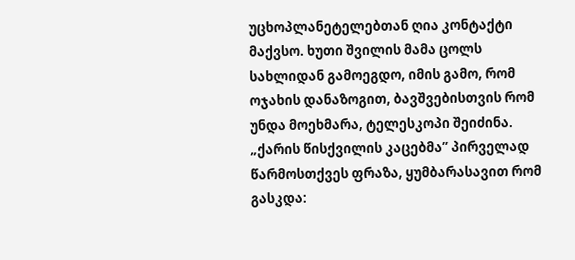უცხოპლანეტელებთან ღია კონტაქტი მაქვსო. ხუთი შვილის მამა ცოლს სახლიდან გამოეგდო, იმის გამო, რომ ოჯახის დანაზოგით, ბავშვებისთვის რომ უნდა მოეხმარა, ტელესკოპი შეიძინა. „ქარის წისქვილის კაცებმა” პირველად წარმოსთქვეს ფრაზა, ყუმბარასავით რომ გასკდა: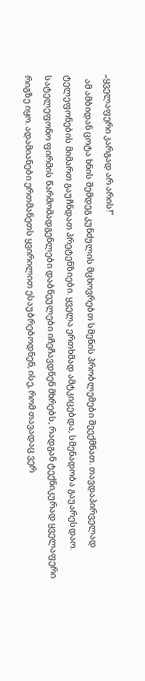„ყველაფერი კარგად არ არის!”
  ამ ამბიდან ცოტა ხნის შემდეგ კუნძულის მცხოვრებთ სმენის პრობლემები შეექმნათ. თავდაპირველად ტელეფონების მიმართ გაუჩნდათ პრეტენზიები. ყველა ერთხმად ამტკიცებდა, სმენადობა გაუარესდაო. სატელეფონო ფირმის წარმომადგენლები დაბნეულები იჩეჩავდნენ მხრებს, რადგან ტექნიკურად ყველაფერი რიგზე იყო. ადამიანები ერთმანეთს ყვირილით ესაუბრებოდნენ, ისე, რომ თავადაც ვერ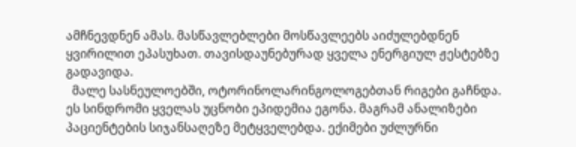ამჩნევდნენ ამას. მასწავლებლები მოსწავლეებს აიძულებდნენ ყვირილით ეპასუხათ. თავისდაუნებურად ყველა ენერგიულ ჟესტებზე გადავიდა.
  მალე სასნეულოებში, ოტორინოლარინგოლოგებთან რიგები გაჩნდა. ეს სინდრომი ყველას უცნობი ეპიდემია ეგონა. მაგრამ ანალიზები პაციენტების სიჯანსაღეზე მეტყველებდა. ექიმები უძლურნი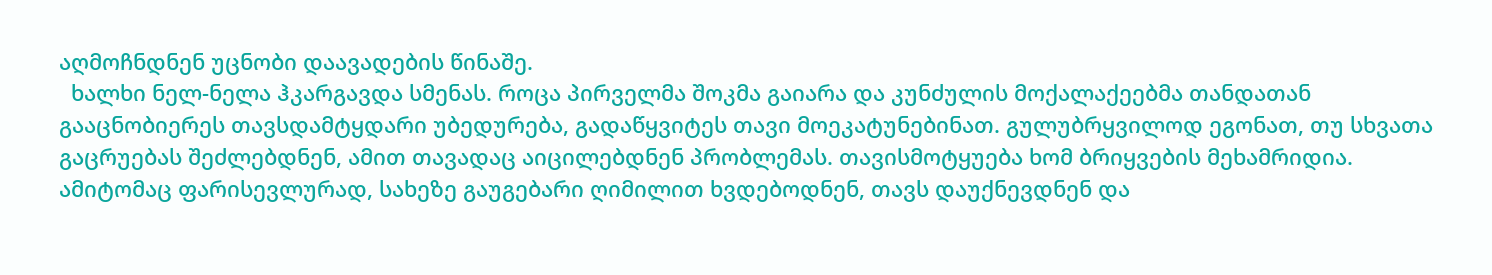აღმოჩნდნენ უცნობი დაავადების წინაშე.
  ხალხი ნელ-ნელა ჰკარგავდა სმენას. როცა პირველმა შოკმა გაიარა და კუნძულის მოქალაქეებმა თანდათან გააცნობიერეს თავსდამტყდარი უბედურება, გადაწყვიტეს თავი მოეკატუნებინათ. გულუბრყვილოდ ეგონათ, თუ სხვათა გაცრუებას შეძლებდნენ, ამით თავადაც აიცილებდნენ პრობლემას. თავისმოტყუება ხომ ბრიყვების მეხამრიდია. ამიტომაც ფარისევლურად, სახეზე გაუგებარი ღიმილით ხვდებოდნენ, თავს დაუქნევდნენ და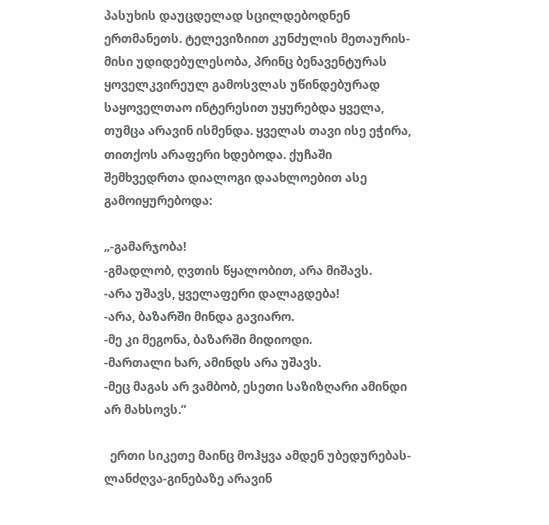პასუხის დაუცდელად სცილდებოდნენ ერთმანეთს. ტელევიზიით კუნძულის მეთაურის- მისი უდიდებულესობა, პრინც ბენავენტურას ყოველკვირეულ გამოსვლას უწინდებურად საყოველთაო ინტერესით უყურებდა ყველა, თუმცა არავინ ისმენდა. ყველას თავი ისე ეჭირა, თითქოს არაფერი ხდებოდა. ქუჩაში შემხვედრთა დიალოგი დაახლოებით ასე გამოიყურებოდა:

„-გამარჯობა!
-გმადლობ, ღვთის წყალობით, არა მიშავს.
-არა უშავს, ყველაფერი დალაგდება!
-არა, ბაზარში მინდა გავიარო.
-მე კი მეგონა, ბაზარში მიდიოდი.
-მართალი ხარ, ამინდს არა უშავს.
-მეც მაგას არ ვამბობ, ესეთი საზიზღარი ამინდი არ მახსოვს.”

  ერთი სიკეთე მაინც მოჰყვა ამდენ უბედურებას- ლანძღვა-გინებაზე არავინ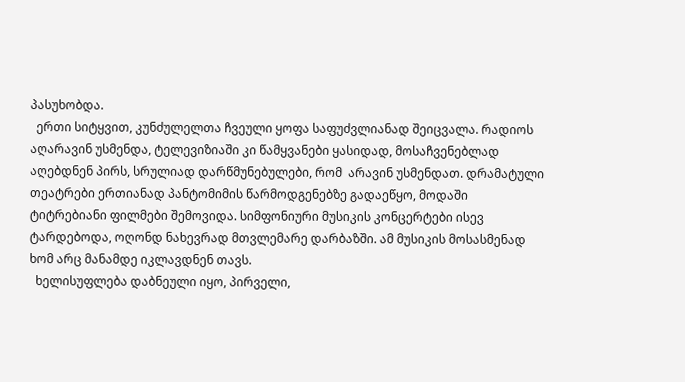პასუხობდა.
  ერთი სიტყვით, კუნძულელთა ჩვეული ყოფა საფუძვლიანად შეიცვალა. რადიოს აღარავინ უსმენდა, ტელევიზიაში კი წამყვანები ყასიდად, მოსაჩვენებლად აღებდნენ პირს, სრულიად დარწმუნებულები, რომ  არავინ უსმენდათ. დრამატული თეატრები ერთიანად პანტომიმის წარმოდგენებზე გადაეწყო, მოდაში ტიტრებიანი ფილმები შემოვიდა. სიმფონიური მუსიკის კონცერტები ისევ ტარდებოდა, ოღონდ ნახევრად მთვლემარე დარბაზში. ამ მუსიკის მოსასმენად ხომ არც მანამდე იკლავდნენ თავს.
  ხელისუფლება დაბნეული იყო, პირველი,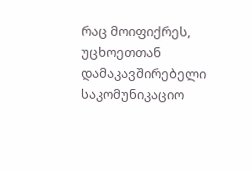რაც მოიფიქრეს, უცხოეთთან დამაკავშირებელი საკომუნიკაციო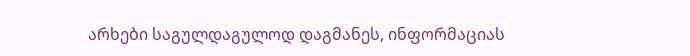არხები საგულდაგულოდ დაგმანეს, ინფორმაციას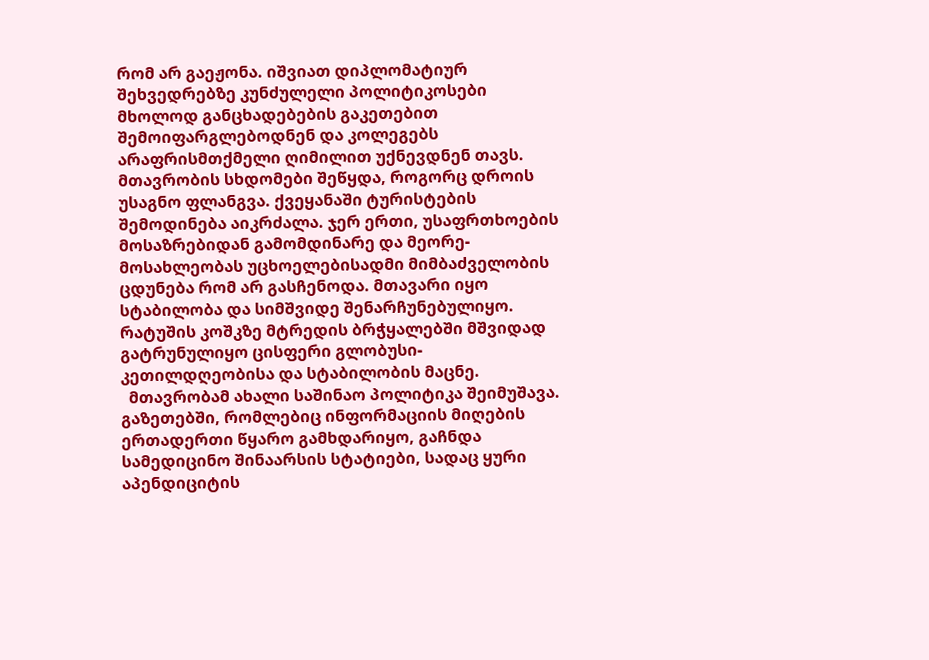რომ არ გაეჟონა. იშვიათ დიპლომატიურ შეხვედრებზე კუნძულელი პოლიტიკოსები მხოლოდ განცხადებების გაკეთებით შემოიფარგლებოდნენ და კოლეგებს არაფრისმთქმელი ღიმილით უქნევდნენ თავს. მთავრობის სხდომები შეწყდა, როგორც დროის უსაგნო ფლანგვა. ქვეყანაში ტურისტების შემოდინება აიკრძალა. ჯერ ერთი, უსაფრთხოების მოსაზრებიდან გამომდინარე და მეორე- მოსახლეობას უცხოელებისადმი მიმბაძველობის ცდუნება რომ არ გასჩენოდა. მთავარი იყო სტაბილობა და სიმშვიდე შენარჩუნებულიყო. რატუშის კოშკზე მტრედის ბრჭყალებში მშვიდად გატრუნულიყო ცისფერი გლობუსი- კეთილდღეობისა და სტაბილობის მაცნე.
  მთავრობამ ახალი საშინაო პოლიტიკა შეიმუშავა. გაზეთებში, რომლებიც ინფორმაციის მიღების ერთადერთი წყარო გამხდარიყო, გაჩნდა სამედიცინო შინაარსის სტატიები, სადაც ყური აპენდიციტის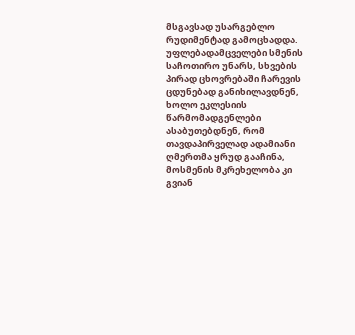მსგავსად უსარგებლო რუდიმენტად გამოცხადდა. უფლებადამცველები სმენის საჩოთირო უნარს, სხვების პირად ცხოვრებაში ჩარევის ცდუნებად განიხილავდნენ, ხოლო ეკლესიის წარმომადგენლები ასაბუთებდნენ, რომ თავდაპირველად ადამიანი ღმერთმა ყრუდ გააჩინა, მოსმენის მკრეხელობა კი გვიან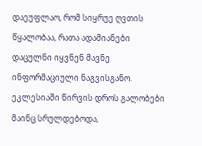დაეუფლაო, რომ სიყრუე ღვთის წყალობაა, რათა ადამიანები დაცულნი იყვნენ მავნე ინფორმაციული ნაგვისგანო. ეკლესიაში წირვის დროს გალობები მაინც სრულდებოდა,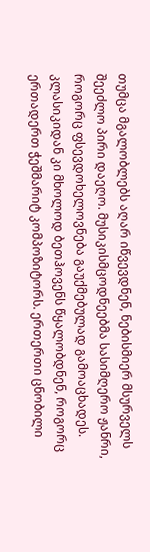თუმცა მგალობლებს აღარ იწვევდნენ, ნებისმიერ მსურველს შეეძლო პირი დაეღო. მუსიკისმცოდნეებმა სასიმღერო ჟანრი, როგორც ფსევდოხელოვნება გაუქმებულად გამოაცხადეს. კლასიკიდან კი მხოლოდ ბეთჰოვენს წყალობდნენ, როგორც ერთადერთ ჭეშმარიტ კომპოზიტორს. ერთერთი ცნობილი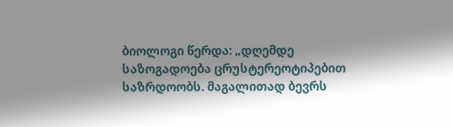ბიოლოგი წერდა: „დღემდე საზოგადოება ცრუსტერეოტიპებით საზრდოობს. მაგალითად ბევრს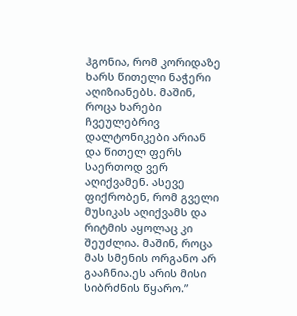ჰგონია, რომ კორიდაზე ხარს წითელი ნაჭერი აღიზიანებს. მაშინ, როცა ხარები ჩვეულებრივ დალტონიკები არიან და წითელ ფერს საერთოდ ვერ აღიქვამენ. ასევე ფიქრობენ, რომ გველი მუსიკას აღიქვამს და რიტმის აყოლაც კი შეუძლია. მაშინ, როცა მას სმენის ორგანო არ გააჩნია.ეს არის მისი სიბრძნის წყარო.”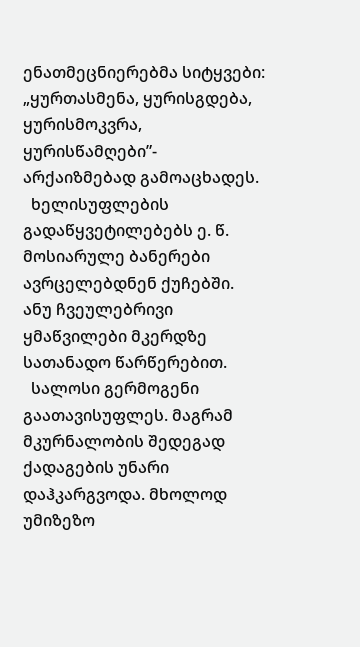ენათმეცნიერებმა სიტყვები: „ყურთასმენა, ყურისგდება, ყურისმოკვრა, ყურისწამღები”- არქაიზმებად გამოაცხადეს.
  ხელისუფლების გადაწყვეტილებებს ე. წ. მოსიარულე ბანერები ავრცელებდნენ ქუჩებში. ანუ ჩვეულებრივი ყმაწვილები მკერდზე სათანადო წარწერებით.
  სალოსი გერმოგენი გაათავისუფლეს. მაგრამ მკურნალობის შედეგად ქადაგების უნარი დაჰკარგვოდა. მხოლოდ უმიზეზო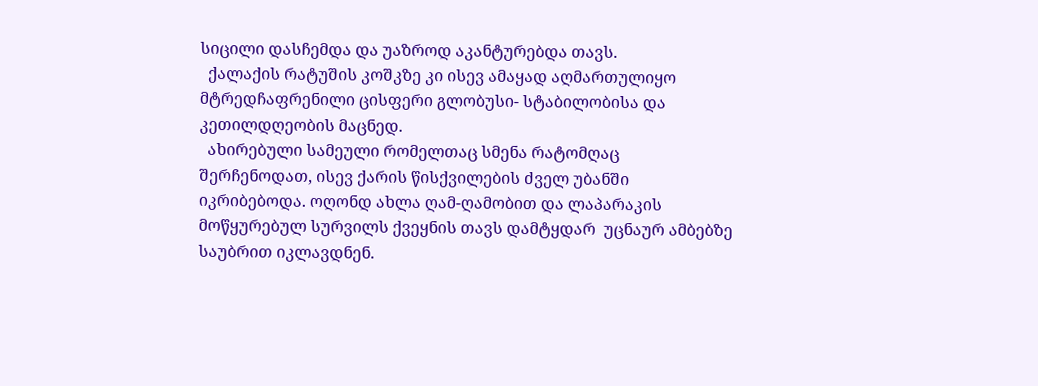სიცილი დასჩემდა და უაზროდ აკანტურებდა თავს.
  ქალაქის რატუშის კოშკზე კი ისევ ამაყად აღმართულიყო მტრედჩაფრენილი ცისფერი გლობუსი- სტაბილობისა და კეთილდღეობის მაცნედ.
  ახირებული სამეული რომელთაც სმენა რატომღაც შერჩენოდათ, ისევ ქარის წისქვილების ძველ უბანში იკრიბებოდა. ოღონდ ახლა ღამ-ღამობით და ლაპარაკის მოწყურებულ სურვილს ქვეყნის თავს დამტყდარ  უცნაურ ამბებზე საუბრით იკლავდნენ.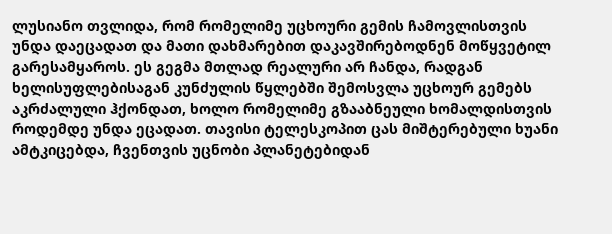ლუსიანო თვლიდა, რომ რომელიმე უცხოური გემის ჩამოვლისთვის უნდა დაეცადათ და მათი დახმარებით დაკავშირებოდნენ მოწყვეტილ გარესამყაროს. ეს გეგმა მთლად რეალური არ ჩანდა, რადგან ხელისუფლებისაგან კუნძულის წყლებში შემოსვლა უცხოურ გემებს აკრძალული ჰქონდათ, ხოლო რომელიმე გზააბნეული ხომალდისთვის როდემდე უნდა ეცადათ. თავისი ტელესკოპით ცას მიშტერებული ხუანი ამტკიცებდა, ჩვენთვის უცნობი პლანეტებიდან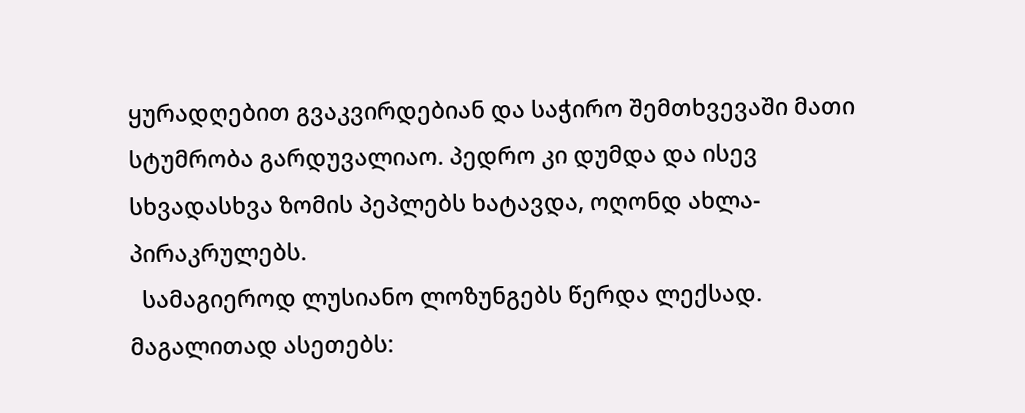ყურადღებით გვაკვირდებიან და საჭირო შემთხვევაში მათი სტუმრობა გარდუვალიაო. პედრო კი დუმდა და ისევ სხვადასხვა ზომის პეპლებს ხატავდა, ოღონდ ახლა- პირაკრულებს.
  სამაგიეროდ ლუსიანო ლოზუნგებს წერდა ლექსად. მაგალითად ასეთებს: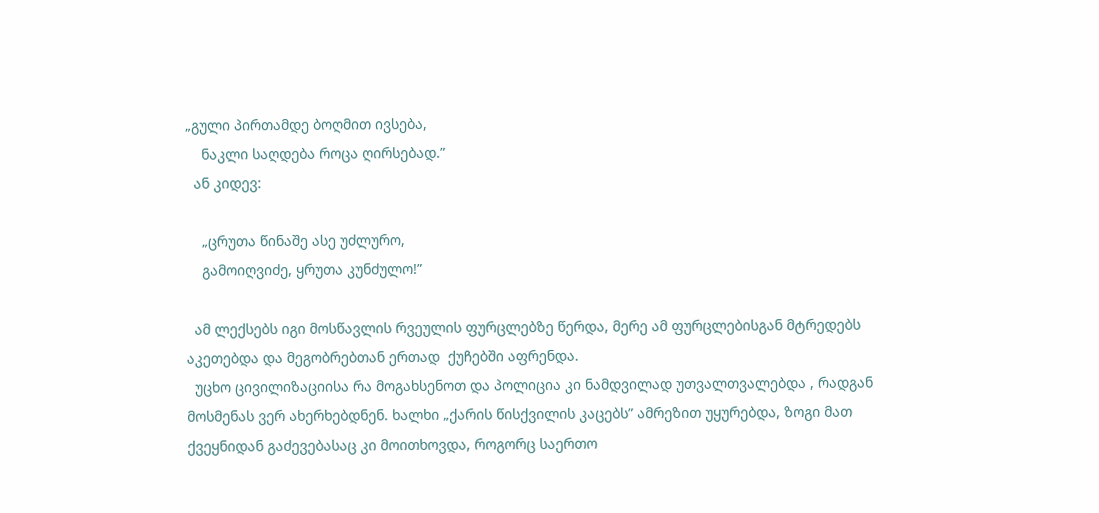„გული პირთამდე ბოღმით ივსება,
    ნაკლი საღდება როცა ღირსებად.”
  ან კიდევ:

    „ცრუთა წინაშე ასე უძლურო,
    გამოიღვიძე, ყრუთა კუნძულო!”

  ამ ლექსებს იგი მოსწავლის რვეულის ფურცლებზე წერდა, მერე ამ ფურცლებისგან მტრედებს აკეთებდა და მეგობრებთან ერთად  ქუჩებში აფრენდა.
  უცხო ცივილიზაციისა რა მოგახსენოთ და პოლიცია კი ნამდვილად უთვალთვალებდა , რადგან მოსმენას ვერ ახერხებდნენ. ხალხი „ქარის წისქვილის კაცებს” ამრეზით უყურებდა, ზოგი მათ ქვეყნიდან გაძევებასაც კი მოითხოვდა, როგორც საერთო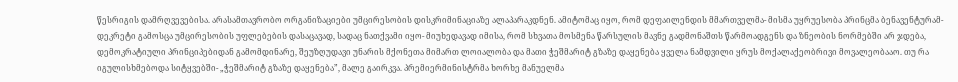წესრიგის დამრღვევებისა. არასამთავრობო ორგანიზაციები უმცირესობის დისკრიმინაციაზე ალაპარაკდნენ. ამიტომაც იყო, რომ დეფაილენდის მმართველმა- მისმა უყრუესობა პრინცმა ბენავენტურამ- დეკრეტი გამოსცა უმცირესობის უფლებების დასაცავად, სადაც ნათქვამი იყო- მიუხედავად იმისა, რომ სხვათა მოსმენა წარსულის მავნე გადმონაშთს წარმოადგენს და ზნეობის ნორმებში არ ჯდება, დემოკრატიული პრინციპებიდან გამომდინარე, შეუზღუდავი უნარის მქონეთა მიმართ ლოიალობა და მათი ჭეშმარიტ გზაზე დაყენება ყველა ნამდვილი ყრუს მოქალაქეობრივი მოვალეობააო. თუ რა იგულისხმებოდა სიტყვებში- „ჭეშმარიტ გზაზე დაყენება”, მალე გაირკვა. პრემიერმინისტრმა ხორხე მანუელმა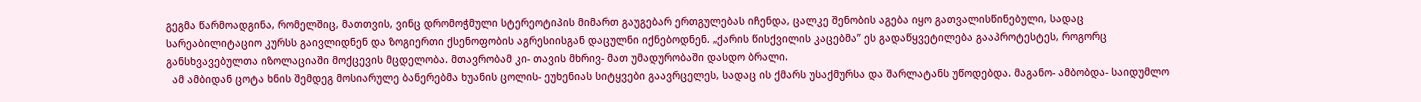გეგმა წარმოადგინა, რომელშიც, მათთვის, ვინც დრომოჭმული სტერეოტიპის მიმართ გაუგებარ ერთგულებას იჩენდა, ცალკე შენობის აგება იყო გათვალისწინებული, სადაც სარეაბილიტაციო კურსს გაივლიდნენ და ზოგიერთი ქსენოფობის აგრესიისგან დაცულნი იქნებოდნენ. „ქარის წისქვილის კაცებმა” ეს გადაწყვეტილება გააპროტესტეს, როგორც განსხვავებულთა იზოლაციაში მოქცევის მცდელობა. მთავრობამ კი- თავის მხრივ- მათ უმადურობაში დასდო ბრალი.
  ამ ამბიდან ცოტა ხნის შემდეგ მოსიარულე ბანერებმა ხუანის ცოლის- ეუხენიას სიტყვები გაავრცელეს, სადაც ის ქმარს უსაქმურსა და შარლატანს უწოდებდა. მაგანო- ამბობდა- საიდუმლო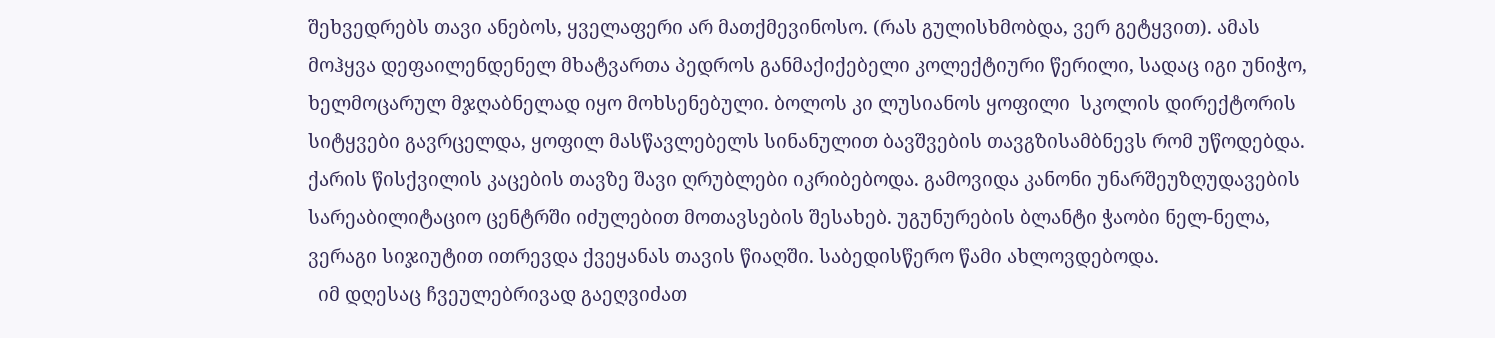შეხვედრებს თავი ანებოს, ყველაფერი არ მათქმევინოსო. (რას გულისხმობდა, ვერ გეტყვით). ამას მოჰყვა დეფაილენდენელ მხატვართა პედროს განმაქიქებელი კოლექტიური წერილი, სადაც იგი უნიჭო, ხელმოცარულ მჯღაბნელად იყო მოხსენებული. ბოლოს კი ლუსიანოს ყოფილი  სკოლის დირექტორის სიტყვები გავრცელდა, ყოფილ მასწავლებელს სინანულით ბავშვების თავგზისამბნევს რომ უწოდებდა. ქარის წისქვილის კაცების თავზე შავი ღრუბლები იკრიბებოდა. გამოვიდა კანონი უნარშეუზღუდავების სარეაბილიტაციო ცენტრში იძულებით მოთავსების შესახებ. უგუნურების ბლანტი ჭაობი ნელ-ნელა, ვერაგი სიჯიუტით ითრევდა ქვეყანას თავის წიაღში. საბედისწერო წამი ახლოვდებოდა.
  იმ დღესაც ჩვეულებრივად გაეღვიძათ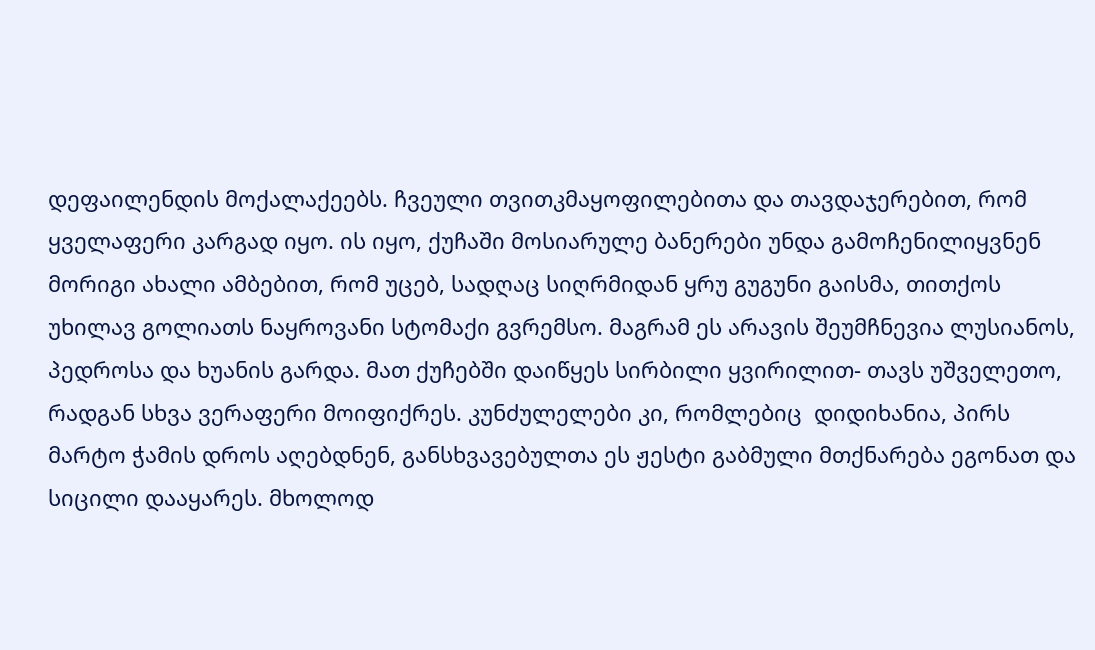დეფაილენდის მოქალაქეებს. ჩვეული თვითკმაყოფილებითა და თავდაჯერებით, რომ ყველაფერი კარგად იყო. ის იყო, ქუჩაში მოსიარულე ბანერები უნდა გამოჩენილიყვნენ მორიგი ახალი ამბებით, რომ უცებ, სადღაც სიღრმიდან ყრუ გუგუნი გაისმა, თითქოს უხილავ გოლიათს ნაყროვანი სტომაქი გვრემსო. მაგრამ ეს არავის შეუმჩნევია ლუსიანოს, პედროსა და ხუანის გარდა. მათ ქუჩებში დაიწყეს სირბილი ყვირილით- თავს უშველეთო, რადგან სხვა ვერაფერი მოიფიქრეს. კუნძულელები კი, რომლებიც  დიდიხანია, პირს მარტო ჭამის დროს აღებდნენ, განსხვავებულთა ეს ჟესტი გაბმული მთქნარება ეგონათ და სიცილი დააყარეს. მხოლოდ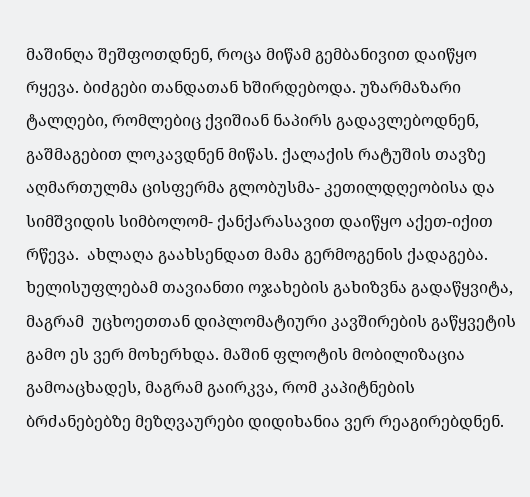მაშინღა შეშფოთდნენ, როცა მიწამ გემბანივით დაიწყო რყევა. ბიძგები თანდათან ხშირდებოდა. უზარმაზარი ტალღები, რომლებიც ქვიშიან ნაპირს გადავლებოდნენ, გაშმაგებით ლოკავდნენ მიწას. ქალაქის რატუშის თავზე აღმართულმა ცისფერმა გლობუსმა- კეთილდღეობისა და სიმშვიდის სიმბოლომ- ქანქარასავით დაიწყო აქეთ-იქით რწევა.  ახლაღა გაახსენდათ მამა გერმოგენის ქადაგება. ხელისუფლებამ თავიანთი ოჯახების გახიზვნა გადაწყვიტა, მაგრამ  უცხოეთთან დიპლომატიური კავშირების გაწყვეტის გამო ეს ვერ მოხერხდა. მაშინ ფლოტის მობილიზაცია გამოაცხადეს, მაგრამ გაირკვა, რომ კაპიტნების ბრძანებებზე მეზღვაურები დიდიხანია ვერ რეაგირებდნენ.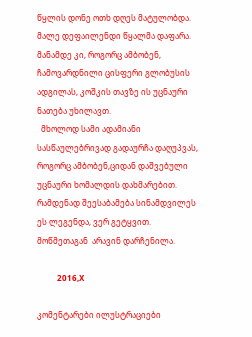წყლის დონე ოთხ დღეს მატულობდა. მალე დეფაილენდი წყალმა დაფარა. მანამდე კი, როგორც ამბობენ, ჩამოვარდნილი ცისფერი გლობუსის ადგილას, კოშკის თავზე ის უცნაური ნათება უხილავთ.
  მხოლოდ სამი ადამიანი სასწაულებრივად გადაურჩა დაღუპვას, როგორც ამბობენ,ციდან დაშვებული უცნაური ხომალდის დახმარებით. რამდენად შეესაბამება სინამდვილეს ეს ლეგენდა, ვერ გეტყვით. მოწმეთაგან  არავინ დარჩენილა.

          2016,X

კომენტარები ილუსტრაციები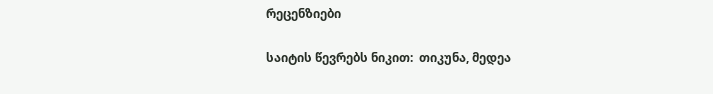რეცენზიები

საიტის წევრებს ნიკით:  თიკუნა, მედეა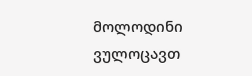მოლოდინი ვულოცავთ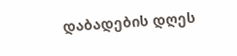დაბადების დღეს